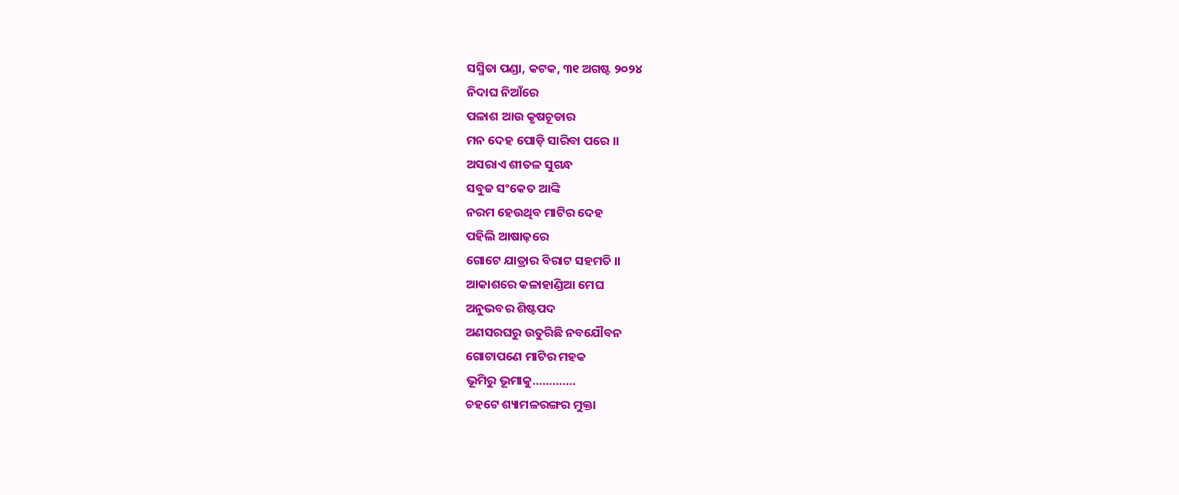ସସ୍ମିତା ପଣ୍ଡା, କଟକ, ୩୧ ଅଗଷ୍ଟ ୨୦୨୪
ନିଦାଘ ନିଆଁରେ
ପଳାଶ ଆଉ କୃଷଚୂଡାର
ମନ ଦେହ ପୋଡ଼ି ସାରିବା ପରେ ।।
ଅସରାଏ ଶୀତଳ ସୁଗନ୍ଧ
ସବୁଜ ସଂକେତ ଆଙ୍କି
ନରମ ହେଉଥିବ ମାଟିର ଦେହ
ପହିଲି ଆଷାଢ଼ରେ
ଗୋଟେ ଯାତ୍ରାର ବିରାଟ ସହମତି ।।
ଆକାଶରେ କଳାହାଣ୍ଡିଆ ମେଘ
ଅନୁଭବର ଶିଷ୍ଟପଦ
ଅଣସରଘରୁ ଉତୁରିଛି ନବଯୌବନ
ଗୋଟାପଣେ ମାଟିର ମହକ
ଭୂମିରୁ ଭୂମାକୁ………….
ଚହଟେ ଶ୍ୟାମଳରଙ୍ଗର ମୁକ୍ତା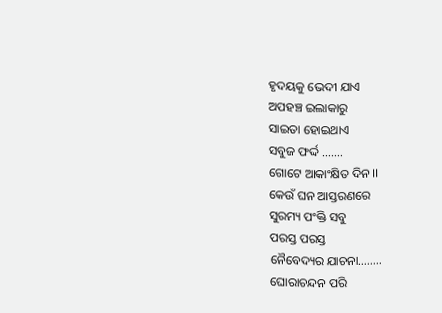ହୃଦୟକୁ ଭେଦୀ ଯାଏ
ଅପହଞ୍ଚ ଇଲାକାରୁ
ସାଇତା ହୋଇଥାଏ
ସବୁଜ ଫର୍ଦ୍ଦ …….
ଗୋଟେ ଆକାଂକ୍ଷିତ ଦିନ ।।
କେଉଁ ଘନ ଆସ୍ତରଣରେ
ସୁରମ୍ୟ ପଂକ୍ତି ସବୁ
ପରସ୍ତ ପରସ୍ତ
ନୈବେଦ୍ୟର ଯାଚନା……..
ଘୋରାଚନ୍ଦନ ପରି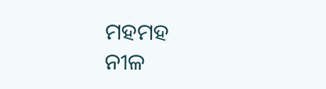ମହମହ
ନୀଳ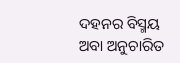ଦହନର ବିସ୍ମୟ
ଅବା ଅନୁଚାରିତ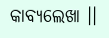କାବ୍ୟଲେଖା ।।